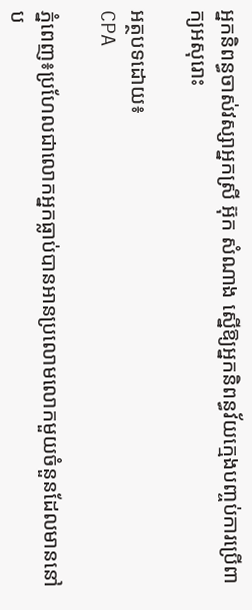អ្នកនិពន្ធចាស់វស្សាអ្នកស្រី អ៊ុក សំណាង ស្នើឱ្យអ្នកនិពន្ធវ័យក្មេងបញ្ចប់ការប្រើពាក្យអសុរោះ

អត្ថបទដោយ៖
CPA

ភ្នំពេញ៖ប្រហែលជាលោកអ្នកធ្លាប់បានអានប្រលោមលោកមួយចំនួនដែលមាននៅប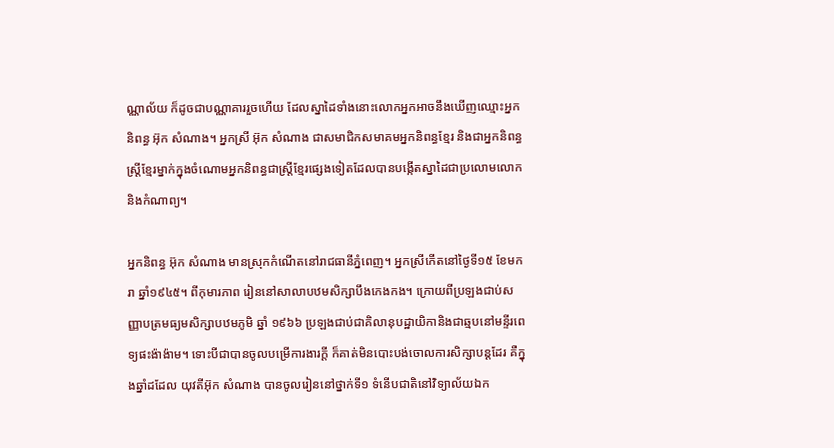ណ្ណាល័យ ក៏ដូចជាបណ្ណាគាររួចហើយ ដែលស្នាដៃទាំងនោះលោកអ្នកអាចនឹងឃើញឈ្មោះអ្នកនិពន្ធ អ៊ុក សំណាង។ អ្នកស្រី អ៊ុក សំណាង ជាសមាជិកសមាគមអ្នកនិពន្ធខ្មែរ និងជាអ្នកនិពន្ធស្ត្រីខ្មែរម្នាក់ក្នុងចំណោមអ្នកនិពន្ធជាស្ត្រីខ្មែរផ្សេងទៀតដែលបានបង្កើតស្នាដៃជាប្រលោមលោក និងកំណាព្យ។

អ្នកនិពន្ធ អ៊ុក សំណាង មានស្រុកកំណើតនៅរាជធានីភ្នំពេញ។ អ្នកស្រីកើតនៅថ្ងៃទី១៥ ខែមករា ឆ្នាំ១៩៤៥។ ពីកុមារភាព រៀននៅសាលាបឋមសិក្សាបឹងកេងកង។ ក្រោយពីប្រឡងជាប់សញ្ញាបត្រមធ្យមសិក្សាបឋមភូមិ ឆ្នាំ ១៩៦៦ ប្រឡងជាប់ជាគិលានុបដ្ឋាយិកានិងជាឆ្មបនៅមន្ទីរពេទ្យផះង៉ាង៉ាម។ ទោះបីជាបានចូលបម្រើការងារក្ដី ក៏គាត់មិនបោះបង់ចោលការសិក្សាបន្តដែរ គឺក្នុងឆ្នាំដដែល យុវតីអ៊ុក សំណាង បានចូលរៀននៅថ្នាក់ទី១ ទំនើបជាតិនៅវិទ្យាល័យឯក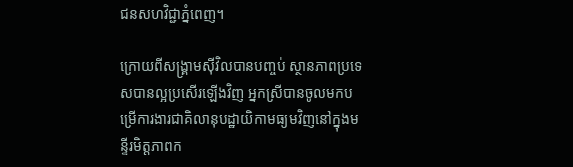ជនសហវិជ្ជាភ្នំពេញ។

ក្រោយពីសង្គ្រាមស៊ីវិលបានបញ្ចប់ ស្ថានភាពប្រទេសបានល្អប្រសើរឡើងវិញ អ្នកស្រីបានចូលមកបម្រើការងារជាគិលានុបដ្ឋាយិកាមធ្យមវិញនៅក្នុងមន្ទីរមិត្តភាពក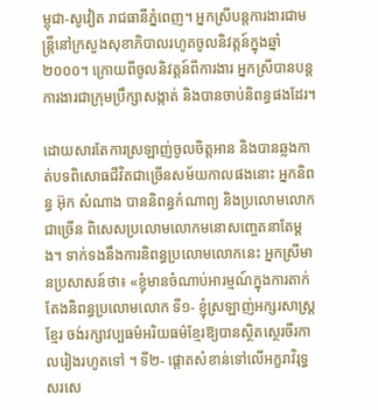ម្ពុជា-សូវៀត រាជធានីភ្នំពេញ។ អ្នកស្រីបន្តការងារជាមន្ត្រីនៅក្រសួងសុខាភិបាលរហូតចូលនិវត្តន៍ក្នុងឆ្នាំ ២០០០។ ក្រោយពីចូលនិវត្តន៍ពីការងារ អ្នកស្រីបានបន្តការងារជាក្រុមប្រឹក្សាសង្កាត់ និងបានចាប់និពន្ធផងដែរ។

ដោយសារតែការស្រឡាញ់ចូលចិត្តអាន និងបានឆ្លងកាត់បទពិសោធជីវិតជាច្រើនសម័យកាលផងនោះ អ្នកនិពន្ធ អ៊ុក សំណាង បាននិពន្ធកំណាព្យ និងប្រលោមលោកជាច្រើន ពិសេសប្រលោមលោកមនោសញ្ចេតនាតែម្ដង។ ទាក់ទងនឹងការនិពន្ធប្រលោមលោកនេះ អ្នកស្រីមានប្រសាសន៍ថា៖ «ខ្ញុំមានចំណាប់អារម្មណ៍ក្នុងការតាក់តែងនិពន្ធប្រលោមលោក ទី១- ខ្ញុំស្រឡាញ់អក្សរសាស្ត្រខ្មែរ ចង់រក្សាវប្បធម៌អរិយធម៌ខ្មែរឱ្យបានស្ថិតស្ថេរចីរកាលរៀងរហូតទៅ ។ ទី២- ផ្តោតសំខាន់ទៅលើអក្ខរាវិរុទ្ធ សរសេ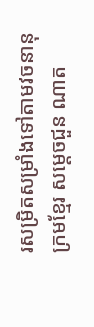រសម្រិតសម្រាំងទៅតាមវចនានុក្រមខ្មែរ សម្តេចជួន ណាត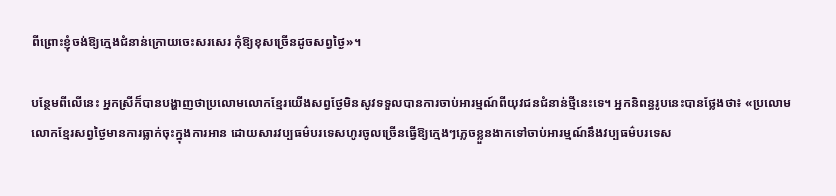ពីព្រោះខ្ញុំចង់ឱ្យក្មេងជំនាន់ក្រោយចេះសរសេរ កុំឱ្យខុសច្រើនដូចសព្វថ្ងៃ»។

បន្ថែមពីលើនេះ អ្នកស្រីក៏បានបង្ហាញថាប្រលោមលោកខ្មែរយើងសព្វថ្ងែមិនសូវទទួលបានការចាប់អារម្មណ៍ពីយុវជនជំនាន់ថ្មីនេះទេ។ អ្នកនិពន្ធរូបនេះបានថ្លែងថា៖ «ប្រលោមលោកខ្មែរសព្វថ្ងៃមានការធ្លាក់ចុះក្នុងការអាន ដោយសារវប្បធម៌បរទេសហូរចូលច្រើនធ្វើឱ្យក្មេងៗភ្លេចខ្លួនងាកទៅចាប់អារម្មណ៍នឹងវប្បធម៌បរទេស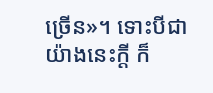ច្រើន»។ ទោះបីជាយ៉ាងនេះក្ដី ក៏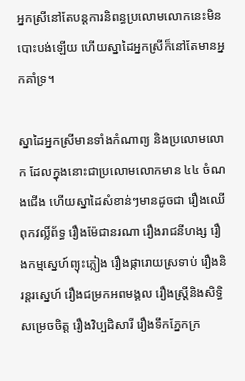អ្នកស្រីនៅតែបន្តការនិពន្ធប្រលោមលោកនេះមិនបោះបង់ឡើយ ហើយស្នាដៃអ្នកស្រីក៏នៅតែមានអ្នកគាំទ្រ។

ស្នាដៃអ្នកស្រីមានទាំងកំណាព្យ និងប្រលោមលោក ដែលក្នុងនោះជាប្រលោមលោកមាន ៤៤ ចំណងជើង ហើយស្នាដៃសំខាន់ៗមានដូចជា រឿងឈើពុកវល្លិ៍ព័ទ្ធ រឿងម៉ែជានរណា រឿងរាជនីហង្ស រឿងកម្មស្នេហ៍ព្យុះភ្លៀង រឿងផ្ការោយស្រទាប់ រឿងនិរន្តរស្នេហ៍ រឿងជម្រកអពមង្គល រឿងស្ត្រីនិងសិទ្ធិសម្រេចចិត្ត រឿងវិប្បដិសារី រឿងទឹកភ្នែកក្រ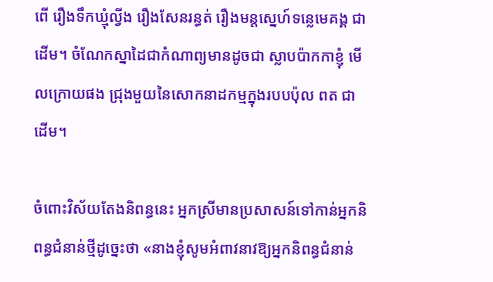ពើ រឿងទឹកឃ្មុំល្វីង រឿងសែនរន្ធត់ រឿងមន្តស្នេហ៍ទន្លេមេគង្គ ជាដើម។ ចំណែកស្នាដៃជាកំណាព្យមានដូចជា ស្លាបប៉ាកកាខ្ញុំ មើលក្រោយផង ជ្រុងមួយនៃសោកនាដកម្មក្នុងរបបប៉ុល ពត ជាដើម។

ចំពោះវិស័យតែងនិពន្ធនេះ អ្នកស្រីមានប្រសាសន៍ទៅកាន់អ្នកនិពន្ធជំនាន់ថ្មីដូច្នេះថា «នាងខ្ញុំសូមអំពាវនាវឱ្យអ្នកនិពន្ធជំនាន់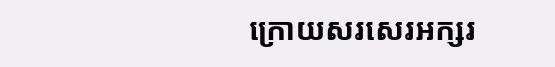ក្រោយសរសេរអក្សរ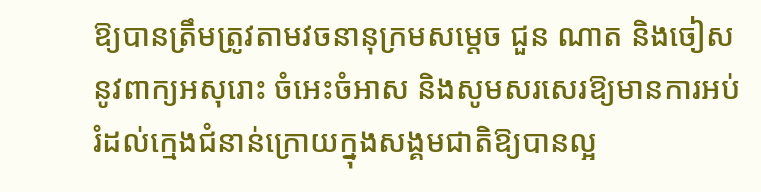ឱ្យបានត្រឹមត្រូវតាមវចនានុក្រមសម្តេច ជួន ណាត និងចៀសនូវពាក្យអសុរោះ ចំអេះចំអាស និងសូមសរសេរឱ្យមានការអប់រំដល់ក្មេងជំនាន់ក្រោយក្នុងសង្គមជាតិឱ្យបានល្អ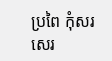ប្រពៃ កុំសរសេរ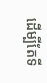ដើម្បីតែទី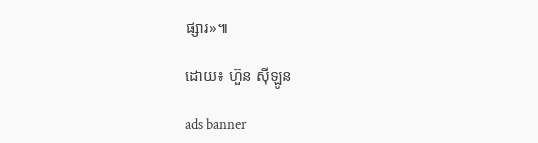ផ្សារ»៕

ដោយ៖ ហ៊ួន ស៊ីឡូន

ads banner